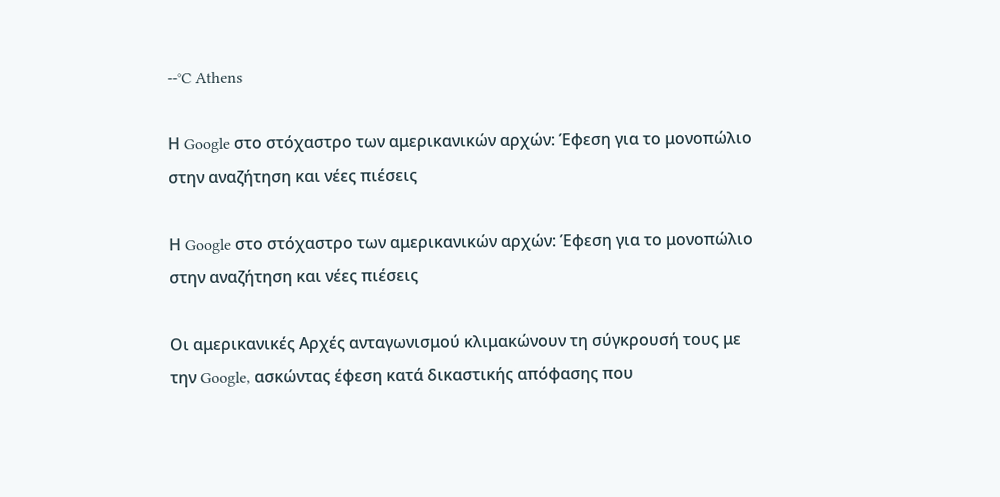--°C Athens

Η Google στο στόχαστρο των αμερικανικών αρχών: Έφεση για το μονοπώλιο στην αναζήτηση και νέες πιέσεις

Η Google στο στόχαστρο των αμερικανικών αρχών: Έφεση για το μονοπώλιο στην αναζήτηση και νέες πιέσεις

Οι αμερικανικές Αρχές ανταγωνισμού κλιμακώνουν τη σύγκρουσή τους με την Google, ασκώντας έφεση κατά δικαστικής απόφασης που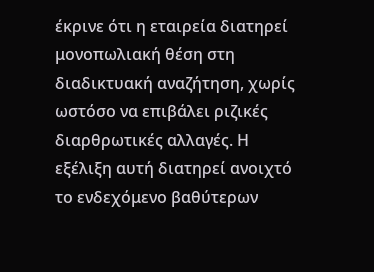έκρινε ότι η εταιρεία διατηρεί μονοπωλιακή θέση στη διαδικτυακή αναζήτηση, χωρίς ωστόσο να επιβάλει ριζικές διαρθρωτικές αλλαγές. Η εξέλιξη αυτή διατηρεί ανοιχτό το ενδεχόμενο βαθύτερων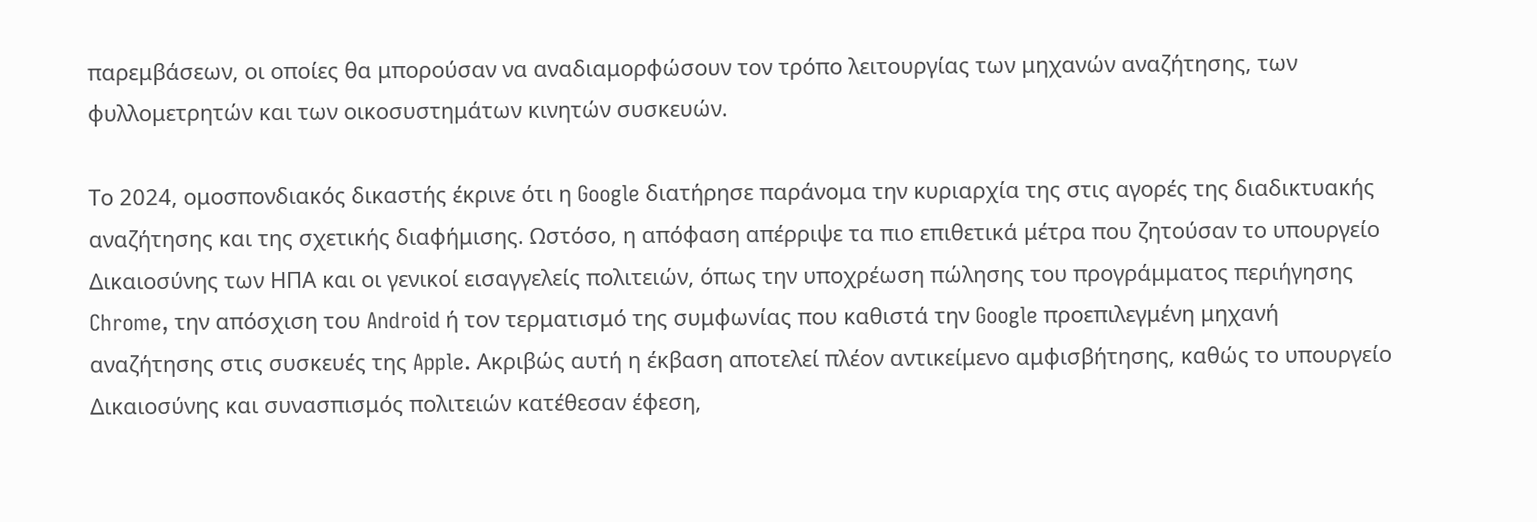παρεμβάσεων, οι οποίες θα μπορούσαν να αναδιαμορφώσουν τον τρόπο λειτουργίας των μηχανών αναζήτησης, των φυλλομετρητών και των οικοσυστημάτων κινητών συσκευών.

Το 2024, ομοσπονδιακός δικαστής έκρινε ότι η Google διατήρησε παράνομα την κυριαρχία της στις αγορές της διαδικτυακής αναζήτησης και της σχετικής διαφήμισης. Ωστόσο, η απόφαση απέρριψε τα πιο επιθετικά μέτρα που ζητούσαν το υπουργείο Δικαιοσύνης των ΗΠΑ και οι γενικοί εισαγγελείς πολιτειών, όπως την υποχρέωση πώλησης του προγράμματος περιήγησης Chrome, την απόσχιση του Android ή τον τερματισμό της συμφωνίας που καθιστά την Google προεπιλεγμένη μηχανή αναζήτησης στις συσκευές της Apple. Ακριβώς αυτή η έκβαση αποτελεί πλέον αντικείμενο αμφισβήτησης, καθώς το υπουργείο Δικαιοσύνης και συνασπισμός πολιτειών κατέθεσαν έφεση,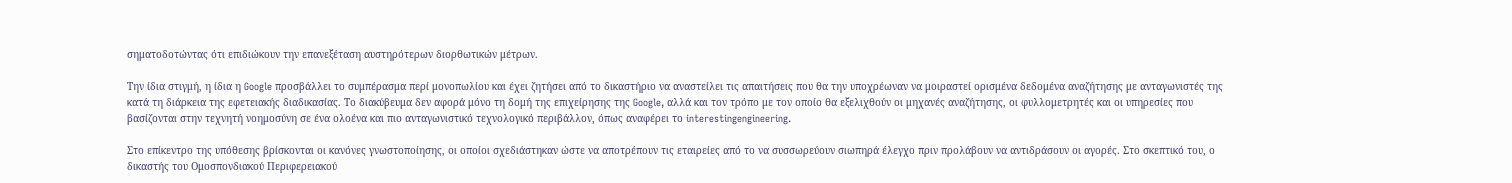σηματοδοτώντας ότι επιδιώκουν την επανεξέταση αυστηρότερων διορθωτικών μέτρων.

Την ίδια στιγμή, η ίδια η Google προσβάλλει το συμπέρασμα περί μονοπωλίου και έχει ζητήσει από το δικαστήριο να αναστείλει τις απαιτήσεις που θα την υποχρέωναν να μοιραστεί ορισμένα δεδομένα αναζήτησης με ανταγωνιστές της κατά τη διάρκεια της εφετειακής διαδικασίας. Το διακύβευμα δεν αφορά μόνο τη δομή της επιχείρησης της Google, αλλά και τον τρόπο με τον οποίο θα εξελιχθούν οι μηχανές αναζήτησης, οι φυλλομετρητές και οι υπηρεσίες που βασίζονται στην τεχνητή νοημοσύνη σε ένα ολοένα και πιο ανταγωνιστικό τεχνολογικό περιβάλλον, όπως αναφέρει το interestingengineering.

Στο επίκεντρο της υπόθεσης βρίσκονται οι κανόνες γνωστοποίησης, οι οποίοι σχεδιάστηκαν ώστε να αποτρέπουν τις εταιρείες από το να συσσωρεύουν σιωπηρά έλεγχο πριν προλάβουν να αντιδράσουν οι αγορές. Στο σκεπτικό του, ο δικαστής του Ομοσπονδιακού Περιφερειακού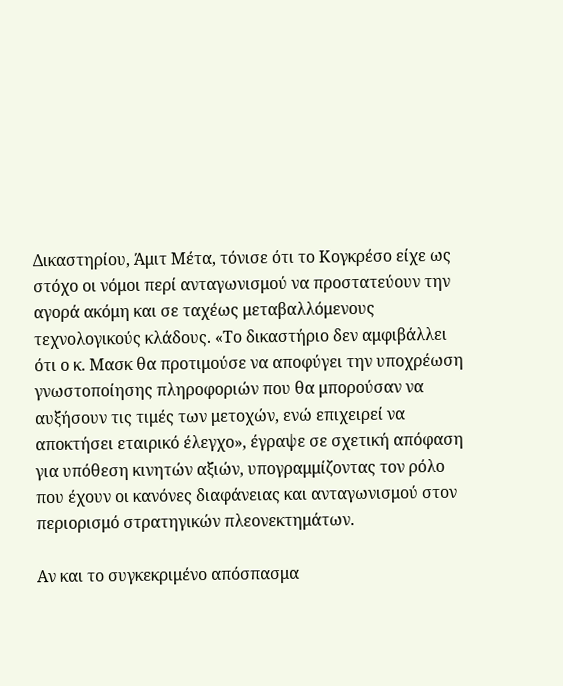Δικαστηρίου, Άμιτ Μέτα, τόνισε ότι το Κογκρέσο είχε ως στόχο οι νόμοι περί ανταγωνισμού να προστατεύουν την αγορά ακόμη και σε ταχέως μεταβαλλόμενους τεχνολογικούς κλάδους. «Το δικαστήριο δεν αμφιβάλλει ότι ο κ. Μασκ θα προτιμούσε να αποφύγει την υποχρέωση γνωστοποίησης πληροφοριών που θα μπορούσαν να αυξήσουν τις τιμές των μετοχών, ενώ επιχειρεί να αποκτήσει εταιρικό έλεγχο», έγραψε σε σχετική απόφαση για υπόθεση κινητών αξιών, υπογραμμίζοντας τον ρόλο που έχουν οι κανόνες διαφάνειας και ανταγωνισμού στον περιορισμό στρατηγικών πλεονεκτημάτων.

Αν και το συγκεκριμένο απόσπασμα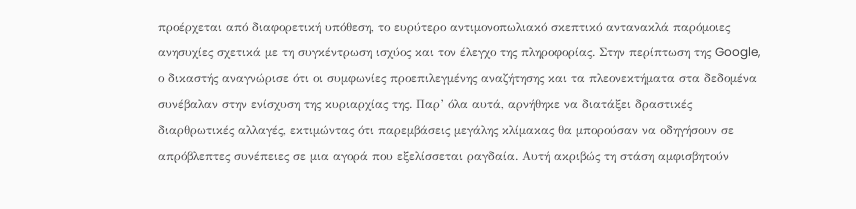προέρχεται από διαφορετική υπόθεση, το ευρύτερο αντιμονοπωλιακό σκεπτικό αντανακλά παρόμοιες ανησυχίες σχετικά με τη συγκέντρωση ισχύος και τον έλεγχο της πληροφορίας. Στην περίπτωση της Google, ο δικαστής αναγνώρισε ότι οι συμφωνίες προεπιλεγμένης αναζήτησης και τα πλεονεκτήματα στα δεδομένα συνέβαλαν στην ενίσχυση της κυριαρχίας της. Παρ’ όλα αυτά, αρνήθηκε να διατάξει δραστικές διαρθρωτικές αλλαγές, εκτιμώντας ότι παρεμβάσεις μεγάλης κλίμακας θα μπορούσαν να οδηγήσουν σε απρόβλεπτες συνέπειες σε μια αγορά που εξελίσσεται ραγδαία. Αυτή ακριβώς τη στάση αμφισβητούν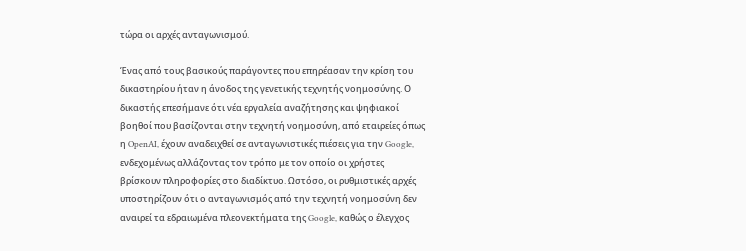τώρα οι αρχές ανταγωνισμού.

Ένας από τους βασικούς παράγοντες που επηρέασαν την κρίση του δικαστηρίου ήταν η άνοδος της γενετικής τεχνητής νοημοσύνης. Ο δικαστής επεσήμανε ότι νέα εργαλεία αναζήτησης και ψηφιακοί βοηθοί που βασίζονται στην τεχνητή νοημοσύνη, από εταιρείες όπως η OpenAI, έχουν αναδειχθεί σε ανταγωνιστικές πιέσεις για την Google, ενδεχομένως αλλάζοντας τον τρόπο με τον οποίο οι χρήστες βρίσκουν πληροφορίες στο διαδίκτυο. Ωστόσο, οι ρυθμιστικές αρχές υποστηρίζουν ότι ο ανταγωνισμός από την τεχνητή νοημοσύνη δεν αναιρεί τα εδραιωμένα πλεονεκτήματα της Google, καθώς ο έλεγχος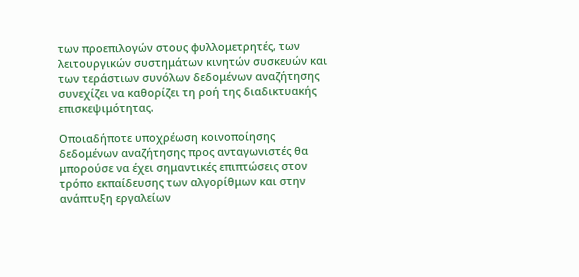των προεπιλογών στους φυλλομετρητές, των λειτουργικών συστημάτων κινητών συσκευών και των τεράστιων συνόλων δεδομένων αναζήτησης συνεχίζει να καθορίζει τη ροή της διαδικτυακής επισκεψιμότητας.

Οποιαδήποτε υποχρέωση κοινοποίησης δεδομένων αναζήτησης προς ανταγωνιστές θα μπορούσε να έχει σημαντικές επιπτώσεις στον τρόπο εκπαίδευσης των αλγορίθμων και στην ανάπτυξη εργαλείων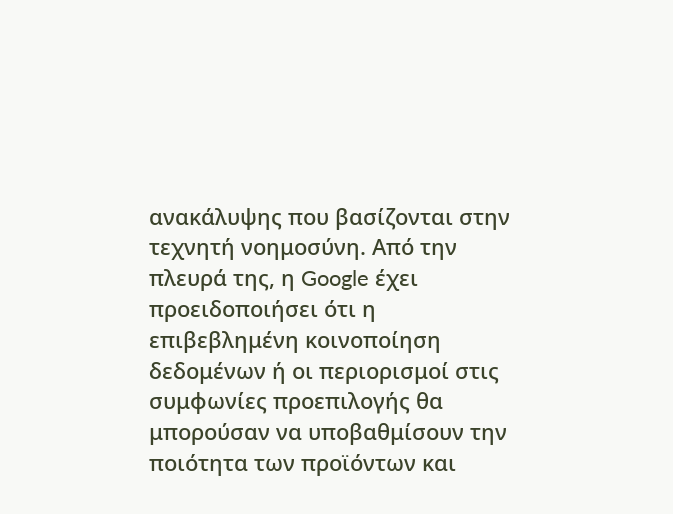ανακάλυψης που βασίζονται στην τεχνητή νοημοσύνη. Από την πλευρά της, η Google έχει προειδοποιήσει ότι η επιβεβλημένη κοινοποίηση δεδομένων ή οι περιορισμοί στις συμφωνίες προεπιλογής θα μπορούσαν να υποβαθμίσουν την ποιότητα των προϊόντων και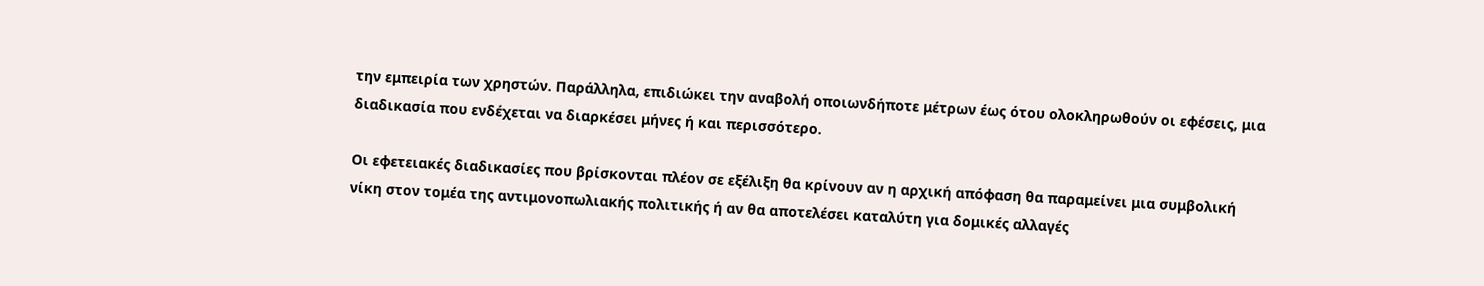την εμπειρία των χρηστών. Παράλληλα, επιδιώκει την αναβολή οποιωνδήποτε μέτρων έως ότου ολοκληρωθούν οι εφέσεις, μια διαδικασία που ενδέχεται να διαρκέσει μήνες ή και περισσότερο.

Οι εφετειακές διαδικασίες που βρίσκονται πλέον σε εξέλιξη θα κρίνουν αν η αρχική απόφαση θα παραμείνει μια συμβολική νίκη στον τομέα της αντιμονοπωλιακής πολιτικής ή αν θα αποτελέσει καταλύτη για δομικές αλλαγές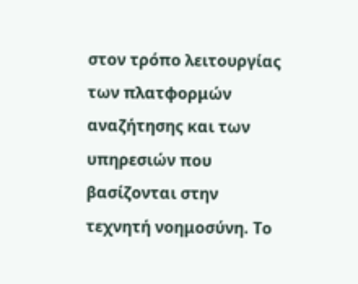στον τρόπο λειτουργίας των πλατφορμών αναζήτησης και των υπηρεσιών που βασίζονται στην τεχνητή νοημοσύνη. Το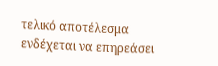τελικό αποτέλεσμα ενδέχεται να επηρεάσει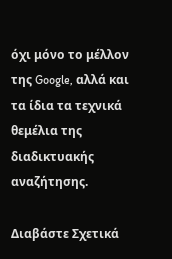όχι μόνο το μέλλον της Google, αλλά και τα ίδια τα τεχνικά θεμέλια της διαδικτυακής αναζήτησης.

Διαβάστε Σχετικά